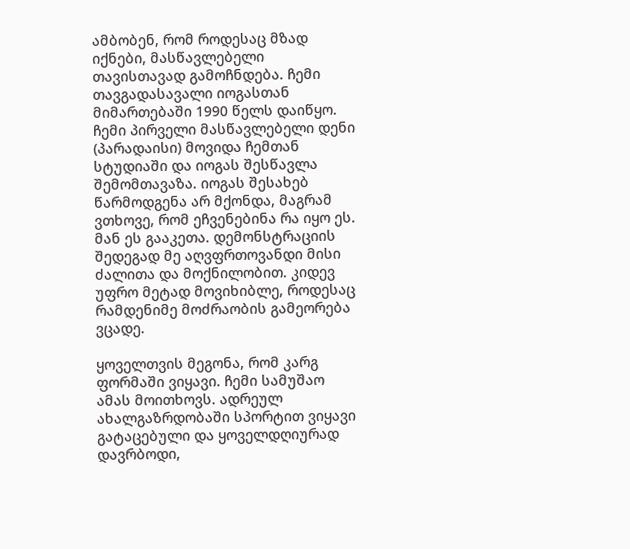ამბობენ, რომ როდესაც მზად იქნები, მასწავლებელი თავისთავად გამოჩნდება. ჩემი თავგადასავალი იოგასთან მიმართებაში 1990 წელს დაიწყო. ჩემი პირველი მასწავლებელი დენი (პარადაისი) მოვიდა ჩემთან სტუდიაში და იოგას შესწავლა შემომთავაზა. იოგას შესახებ წარმოდგენა არ მქონდა, მაგრამ ვთხოვე, რომ ეჩვენებინა რა იყო ეს. მან ეს გააკეთა. დემონსტრაციის შედეგად მე აღვფრთოვანდი მისი ძალითა და მოქნილობით. კიდევ უფრო მეტად მოვიხიბლე, როდესაც რამდენიმე მოძრაობის გამეორება ვცადე.

ყოველთვის მეგონა, რომ კარგ ფორმაში ვიყავი. ჩემი სამუშაო ამას მოითხოვს. ადრეულ ახალგაზრდობაში სპორტით ვიყავი გატაცებული და ყოველდღიურად დავრბოდი,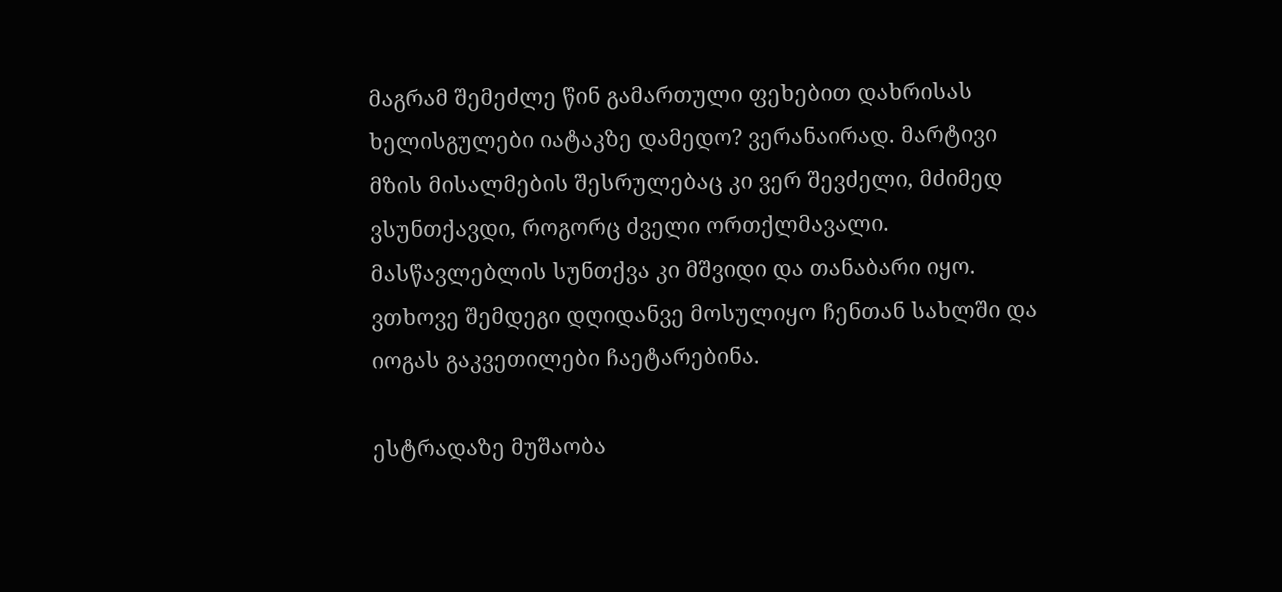მაგრამ შემეძლე წინ გამართული ფეხებით დახრისას ხელისგულები იატაკზე დამედო? ვერანაირად. მარტივი მზის მისალმების შესრულებაც კი ვერ შევძელი, მძიმედ ვსუნთქავდი, როგორც ძველი ორთქლმავალი.  მასწავლებლის სუნთქვა კი მშვიდი და თანაბარი იყო. ვთხოვე შემდეგი დღიდანვე მოსულიყო ჩენთან სახლში და იოგას გაკვეთილები ჩაეტარებინა.

ესტრადაზე მუშაობა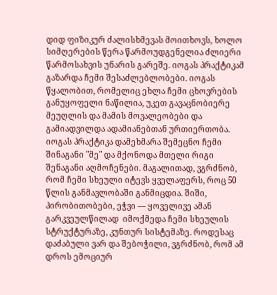დიდ ფიზიკურ ძალისხმევას მოითხოვს, ხოლო სიმღერების წერა წარმოუდგენელია ძლიერი წარმოსახვის უნარის გარეშე. იოგას პრაქტიკამ გაზარდა ჩემი შესაძლებლობები. იოგას წყალობით, რომელიც ეხლა ჩემი ცხოვრების განუყოფელი ნაწილია, უკეთ გავაცნობიერე მეუღლის და მამის მოვალეობები და გამიადვილდა ადამიანებთან ურთიერთობა. იოგას პრაქტიკა დამეხმარა შემეცნო ჩემი შინაგანი "მე" და მქონოდა მთელი რიგი შენაგანი აღმოჩენები. მაგალითად, ვგრძნობ, რომ ჩემი სხეული იტევს ყველაფერს, როც 50 წლის განმავლობაში განმიცდია. შიში, პირობითობები, ეჭვი — ყოველივე ამან გარკვეულწილად  იმოქმედა ჩემი სხეულის სტრუქტურაზე, კუნთურ სისტემაზე. როდესაც დაძაბული ვარ და შებოჭილი, ვგრძნობ, რომ ამ დროს ემოციურ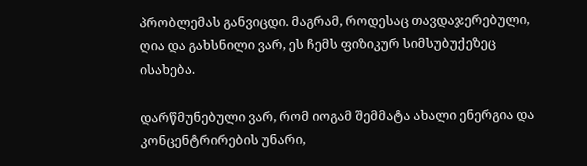პრობლემას განვიცდი. მაგრამ, როდესაც თავდაჯერებული, ღია და გახსნილი ვარ, ეს ჩემს ფიზიკურ სიმსუბუქეზეც ისახება.

დარწმუნებული ვარ, რომ იოგამ შემმატა ახალი ენერგია და კონცენტრირების უნარი,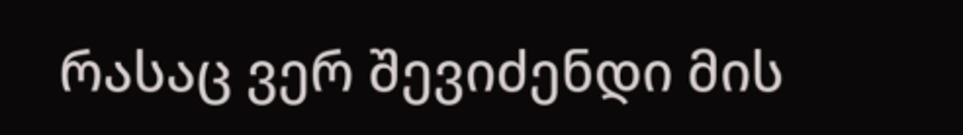რასაც ვერ შევიძენდი მის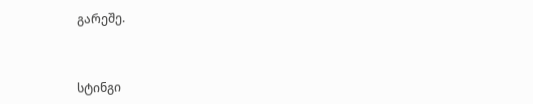გარეშე.



სტინგი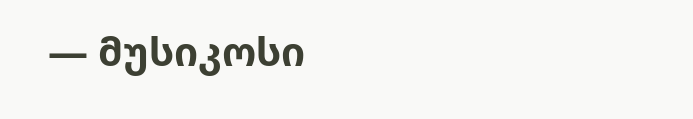— მუსიკოსი